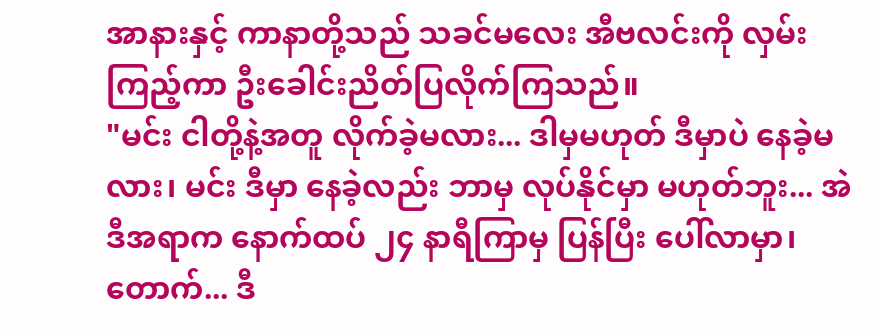အာနားနှင့် ကာနာတို့သည် သခင်မလေး အီဗလင်းကို လှမ်းကြည့်ကာ ဦးခေါင်းညိတ်ပြလိုက်ကြသည်။
"မင်း ငါတို့နဲ့အတူ လိုက်ခဲ့မလား... ဒါမှမဟုတ် ဒီမှာပဲ နေခဲ့မလား၊ မင်း ဒီမှာ နေခဲ့လည်း ဘာမှ လုပ်နိုင်မှာ မဟုတ်ဘူး... အဲဒီအရာက နောက်ထပ် ၂၄ နာရီကြာမှ ပြန်ပြီး ပေါ်လာမှာ၊ တောက်... ဒီ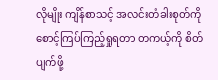လိုမျိုး ကျိန်စာသင့် အလင်းတံခါးစုတ်ကို စောင့်ကြပ်ကြည့်ရှုရတာ တကယ့်ကို စိတ်ပျက်ဖို့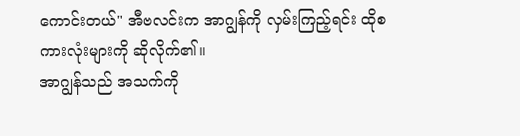ကောင်းတယ်" အီဗလင်းက အာဂျွန်ကို လှမ်းကြည့်ရင်း ထိုစကားလုံးများကို ဆိုလိုက်၏။
အာဂျွန်သည် အသက်ကို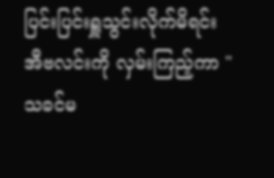ပြင်းပြင်းရှူသွင်းလိုက်မိရင်း အီဗလင်းကို လှမ်းကြည့်ကာ "သခင်မ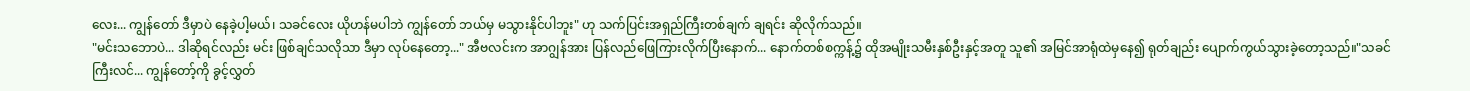လေး... ကျွန်တော် ဒီမှာပဲ နေခဲ့ပါ့မယ်၊ သခင်လေး ယိုဟန်မပါဘဲ ကျွန်တော် ဘယ်မှ မသွားနိုင်ပါဘူး" ဟု သက်ပြင်းအရှည်ကြီးတစ်ချက် ချရင်း ဆိုလိုက်သည်။
"မင်းသဘောပဲ... ဒါဆိုရင်လည်း မင်း ဖြစ်ချင်သလိုသာ ဒီမှာ လုပ်နေတော့..." အီဗလင်းက အာဂျွန်အား ပြန်လည်ဖြေကြားလိုက်ပြီးနောက်... နောက်တစ်စက္ကန့်၌ ထိုအမျိုးသမီးနှစ်ဦးနှင့်အတူ သူ၏ အမြင်အာရုံထဲမှနေ၍ ရုတ်ချည်း ပျောက်ကွယ်သွားခဲ့တော့သည်။"သခင်ကြီးလင်... ကျွန်တော့်ကို ခွင့်လွှတ်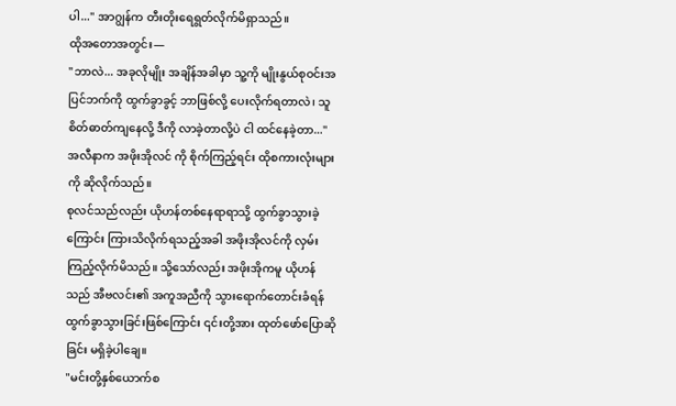ပါ..." အာဂျွန်က တီးတိုးရေရွတ်လိုက်မိရှာသည်။
ထိုအတောအတွင်း—
"ဘာလဲ... အခုလိုမျိုး အချိန်အခါမှာ သူ့ကို မျိုးနွယ်စုဝင်းအပြင်ဘက်ကို ထွက်ခွာခွင့် ဘာဖြစ်လို့ ပေးလိုက်ရတာလဲ၊ သူ စိတ်ဓာတ်ကျနေလို့ ဒီကို လာခဲ့တာလို့ပဲ ငါ ထင်နေခဲ့တာ..." အလီနာက အဖိုးအိုလင် ကို စိုက်ကြည့်ရင်း ထိုစကားလုံးများကို ဆိုလိုက်သည်။
စုလင်သည်လည်း ယိုဟန်တစ်နေရာရာသို့ ထွက်ခွာသွားခဲ့ကြောင်း ကြားသိလိုက်ရသည့်အခါ အဖိုးအိုလင်ကို လှမ်းကြည့်လိုက်မိသည်။ သို့သော်လည်း အဖိုးအိုကမူ ယိုဟန်သည် အီဗလင်း၏ အကူအညီကို သွားရောက်တောင်းခံရန် ထွက်ခွာသွားခြင်းဖြစ်ကြောင်း ၎င်းတို့အား ထုတ်ဖော်ပြောဆိုခြင်း မရှိခဲ့ပါချေ။
"မင်းတို့နှစ်ယောက်စ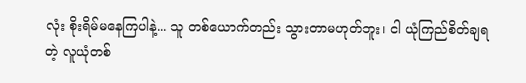လုံး စိုးရိမ်မနေကြပါနဲ့... သူ တစ်ယောက်တည်း သွားတာမဟုတ်ဘူး၊ ငါ ယုံကြည်စိတ်ချရတဲ့ လူယုံတစ်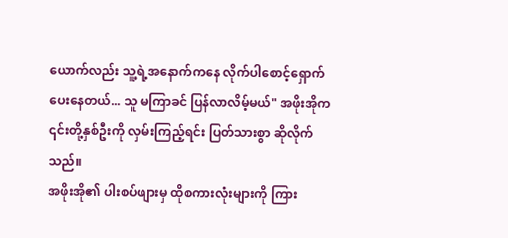ယောက်လည်း သူ့ရဲ့အနောက်ကနေ လိုက်ပါစောင့်ရှောက်ပေးနေတယ်... သူ မကြာခင် ပြန်လာလိမ့်မယ်" အဖိုးအိုက ၎င်းတို့နှစ်ဦးကို လှမ်းကြည့်ရင်း ပြတ်သားစွာ ဆိုလိုက်သည်။
အဖိုးအို၏ ပါးစပ်ဖျားမှ ထိုစကားလုံးများကို ကြား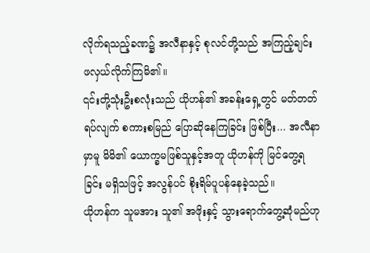လိုက်ရသည့်ခဏ၌ အလီနာနှင့် စုလင်တို့သည် အကြည့်ချင်း ဖလှယ်လိုက်ကြမိ၏။
၎င်းတို့သုံးဦးစလုံးသည် ယိုဟန်၏ အခန်းရှေ့တွင် မတ်တတ်ရပ်လျက် စကားစမြည် ပြောဆိုနေကြခြင်း ဖြစ်ပြီး... အလီနာမှာမူ မိမိ၏ ယောက္ခမဖြစ်သူနှင့်အတူ ယိုဟန်ကို မြင်တွေ့ရခြင်း မရှိသဖြင့် အလွန်ပင် စိုးရိမ်ပူပန်နေခဲ့သည်။
ယိုဟန်က သူမအား သူ၏ အဖိုးနှင့် သွားရောက်တွေ့ဆုံမည်ဟု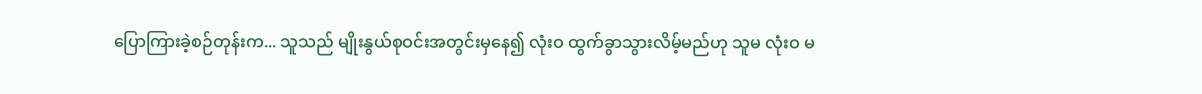ပြောကြားခဲ့စဉ်တုန်းက... သူသည် မျိုးနွယ်စုဝင်းအတွင်းမှနေ၍ လုံးဝ ထွက်ခွာသွားလိမ့်မည်ဟု သူမ လုံးဝ မ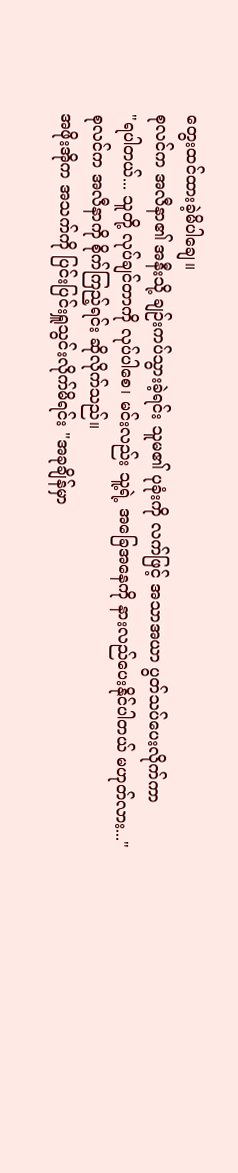တွေးထင်ထားခဲ့မိပါချေ။
စုလင်က အလီနာ၏ အနီးသို့ ချဉ်းကပ်သွားခဲ့ရင်း သူမ၏ ပုခုံးကို လက်ဖြင့် အသာအယာ ပွတ်သပ်ပေးလိုက်ကာ
"ရပါတယ်... သူတို့ လုပ်ချင်တာကို လုပ်ပါစေ၊ မင်းလည်း သူ့ရဲ့ အခြေအနေကို နားလည်ပေးနိုင်ပါတယ် မဟုတ်လား..."
စုလင်က အလီနာကို စိုက်ကြည့်ရင်း ဆိုလိုက်သည်။
အဖိုးအိုက အသက်ကို ပြင်းပြင်းရှူသွင်းလိုက်မိရင်း "အခုချိန်မှာ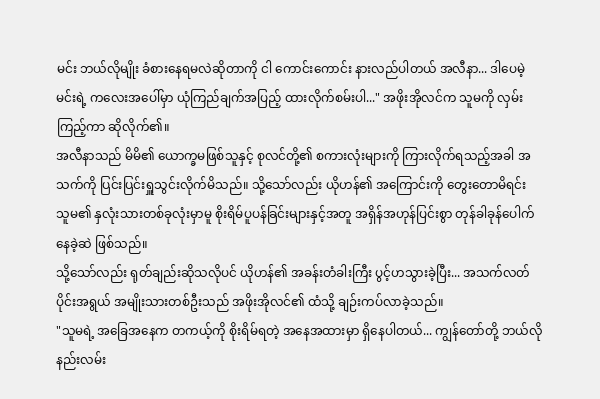မင်း ဘယ်လိုမျိုး ခံစားနေရမလဲဆိုတာကို ငါ ကောင်းကောင်း နားလည်ပါတယ် အလီနာ... ဒါပေမဲ့ မင်းရဲ့ ကလေးအပေါ်မှာ ယုံကြည်ချက်အပြည့် ထားလိုက်စမ်းပါ..." အဖိုးအိုလင်က သူမကို လှမ်းကြည့်ကာ ဆိုလိုက်၏။
အလီနာသည် မိမိ၏ ယောက္ခမဖြစ်သူနှင့် စုလင်တို့၏ စကားလုံးများကို ကြားလိုက်ရသည့်အခါ အသက်ကို ပြင်းပြင်းရှူသွင်းလိုက်မိသည်။ သို့သော်လည်း ယိုဟန်၏ အကြောင်းကို တွေးတောမိရင်း သူမ၏ နှလုံးသားတစ်ခုလုံးမှာမူ စိုးရိမ်ပူပန်ခြင်းများနှင့်အတူ အရှိန်အဟုန်ပြင်းစွာ တုန်ခါခုန်ပေါက်နေခဲ့ဆဲ ဖြစ်သည်။
သို့သော်လည်း ရုတ်ချည်းဆိုသလိုပင် ယိုဟန်၏ အခန်းတံခါးကြီး ပွင့်ဟသွားခဲ့ပြီး... အသက်လတ်ပိုင်းအရွယ် အမျိုးသားတစ်ဦးသည် အဖိုးအိုလင်၏ ထံသို့ ချဉ်းကပ်လာခဲ့သည်။
"သူမရဲ့ အခြေအနေက တကယ့်ကို စိုးရိမ်ရတဲ့ အနေအထားမှာ ရှိနေပါတယ်... ကျွန်တော်တို့ ဘယ်လိုနည်းလမ်း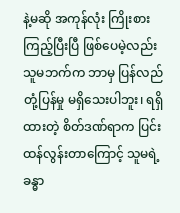နဲ့မဆို အကုန်လုံး ကြိုးစားကြည့်ပြီးပြီ ဖြစ်ပေမဲ့လည်း သူမဘက်က ဘာမှ ပြန်လည်တုံ့ပြန်မှု မရှိသေးပါဘူး၊ ရရှိထားတဲ့ စိတ်ဒဏ်ရာက ပြင်းထန်လွန်းတာကြောင့် သူမရဲ့ ခန္ဓာ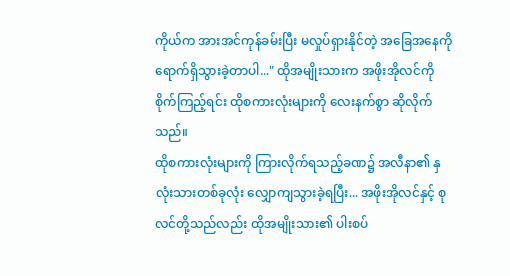ကိုယ်က အားအင်ကုန်ခမ်းပြီး မလှုပ်ရှားနိုင်တဲ့ အခြေအနေကို ရောက်ရှိသွားခဲ့တာပါ..." ထိုအမျိုးသားက အဖိုးအိုလင်ကို စိုက်ကြည့်ရင်း ထိုစကားလုံးများကို လေးနက်စွာ ဆိုလိုက်သည်။
ထိုစကားလုံးများကို ကြားလိုက်ရသည့်ခဏ၌ အလီနာ၏ နှလုံးသားတစ်ခုလုံး လျှောကျသွားခဲ့ရပြီး... အဖိုးအိုလင်နှင့် စုလင်တို့သည်လည်း ထိုအမျိုးသား၏ ပါးစပ်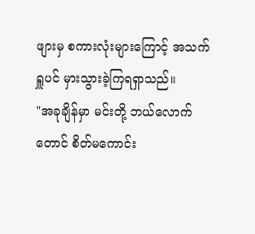ဖျားမှ စကားလုံးများကြောင့် အသက်ရှူပင် မှားသွားခဲ့ကြရရှာသည်။
"အခုချိန်မှာ မင်းတို့ ဘယ်လောက်တောင် စိတ်မကောင်း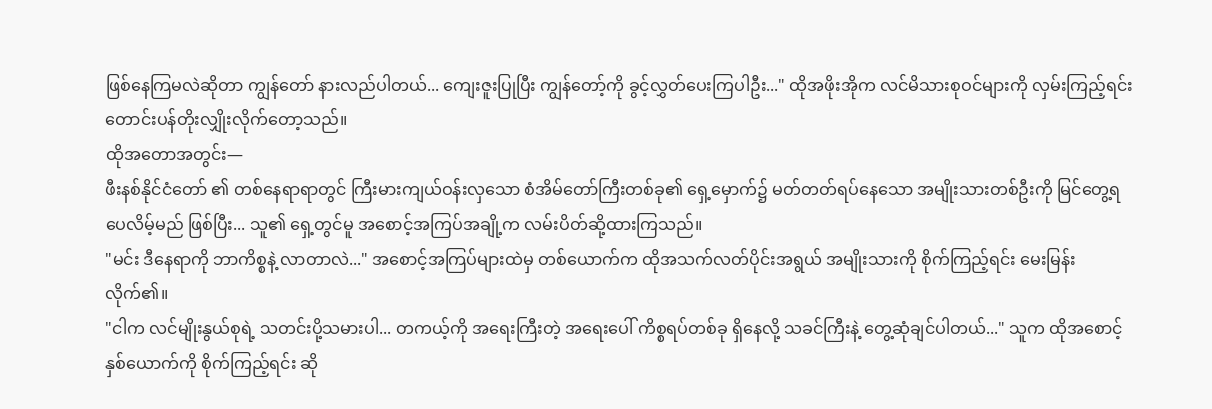ဖြစ်နေကြမလဲဆိုတာ ကျွန်တော် နားလည်ပါတယ်... ကျေးဇူးပြုပြီး ကျွန်တော့်ကို ခွင့်လွှတ်ပေးကြပါဦး..." ထိုအဖိုးအိုက လင်မိသားစုဝင်များကို လှမ်းကြည့်ရင်း တောင်းပန်တိုးလျှိုးလိုက်တော့သည်။
ထိုအတောအတွင်း—
ဖီးနစ်နိုင်ငံတော် ၏ တစ်နေရာရာတွင် ကြီးမားကျယ်ဝန်းလှသော စံအိမ်တော်ကြီးတစ်ခု၏ ရှေ့မှောက်၌ မတ်တတ်ရပ်နေသော အမျိုးသားတစ်ဦးကို မြင်တွေ့ရပေလိမ့်မည် ဖြစ်ပြီး... သူ၏ ရှေ့တွင်မူ အစောင့်အကြပ်အချို့က လမ်းပိတ်ဆို့ထားကြသည်။
"မင်း ဒီနေရာကို ဘာကိစ္စနဲ့ လာတာလဲ..." အစောင့်အကြပ်များထဲမှ တစ်ယောက်က ထိုအသက်လတ်ပိုင်းအရွယ် အမျိုးသားကို စိုက်ကြည့်ရင်း မေးမြန်းလိုက်၏။
"ငါက လင်မျိုးနွယ်စုရဲ့ သတင်းပို့သမားပါ... တကယ့်ကို အရေးကြီးတဲ့ အရေးပေါ် ကိစ္စရပ်တစ်ခု ရှိနေလို့ သခင်ကြီးနဲ့ တွေ့ဆုံချင်ပါတယ်..." သူက ထိုအစောင့်နှစ်ယောက်ကို စိုက်ကြည့်ရင်း ဆို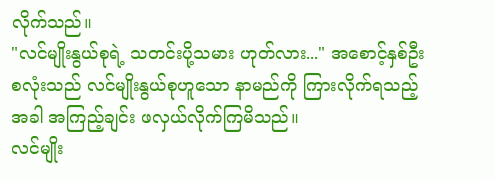လိုက်သည်။
"လင်မျိုးနွယ်စုရဲ့ သတင်းပို့သမား ဟုတ်လား..." အစောင့်နှစ်ဦးစလုံးသည် လင်မျိုးနွယ်စုဟူသော နာမည်ကို ကြားလိုက်ရသည့်အခါ အကြည့်ချင်း ဖလှယ်လိုက်ကြမိသည်။
လင်မျိုး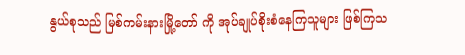နွယ်စုသည် မြစ်ကမ်းနားမြို့တော် ကို အုပ်ချုပ်စိုးစံနေကြသူများ ဖြစ်ကြသ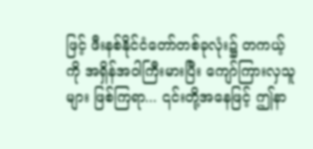ဖြင့် ဖီးနစ်နိုင်ငံတော်တစ်ခုလုံး၌ တကယ့်ကို အရှိန်အဝါကြီးမားပြီး ကျော်ကြားလှသူများ ဖြစ်ကြရာ... ၎င်းတို့အနေဖြင့် ဤနာ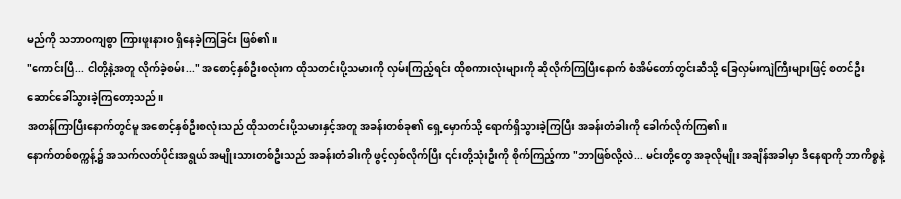မည်ကို သဘာဝကျစွာ ကြားဖူးနားဝ ရှိနေခဲ့ကြခြင်း ဖြစ်၏။
"ကောင်းပြီ... ငါတို့နဲ့အတူ လိုက်ခဲ့စမ်း..." အစောင့်နှစ်ဦးစလုံးက ထိုသတင်းပို့သမားကို လှမ်းကြည့်ရင်း ထိုစကားလုံးများကို ဆိုလိုက်ကြပြီးနောက် စံအိမ်တော်တွင်းဆီသို့ ခြေလှမ်းကျဲကြီးများဖြင့် စတင်ဦးဆောင်ခေါ်သွားခဲ့ကြတော့သည်။
အတန်ကြာပြီးနောက်တွင်မူ အစောင့်နှစ်ဦးစလုံးသည် ထိုသတင်းပို့သမားနှင့်အတူ အခန်းတစ်ခု၏ ရှေ့မှောက်သို့ ရောက်ရှိသွားခဲ့ကြပြီး အခန်းတံခါးကို ခေါက်လိုက်ကြ၏။
နောက်တစ်စက္ကန့်၌ အသက်လတ်ပိုင်းအရွယ် အမျိုးသားတစ်ဦးသည် အခန်းတံခါးကို ဖွင့်လှစ်လိုက်ပြီး ၎င်းတို့သုံးဦးကို စိုက်ကြည့်ကာ "ဘာဖြစ်လို့လဲ... မင်းတို့တွေ အခုလိုမျိုး အချိန်အခါမှာ ဒီနေရာကို ဘာကိစ္စနဲ့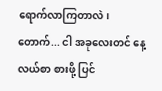ရောက်လာကြတာလဲ၊ တောက်... ငါ အခုလေးတင် နေ့လယ်စာ စားဖို့ ပြင်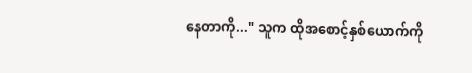နေတာကို..." သူက ထိုအစောင့်နှစ်ယောက်ကို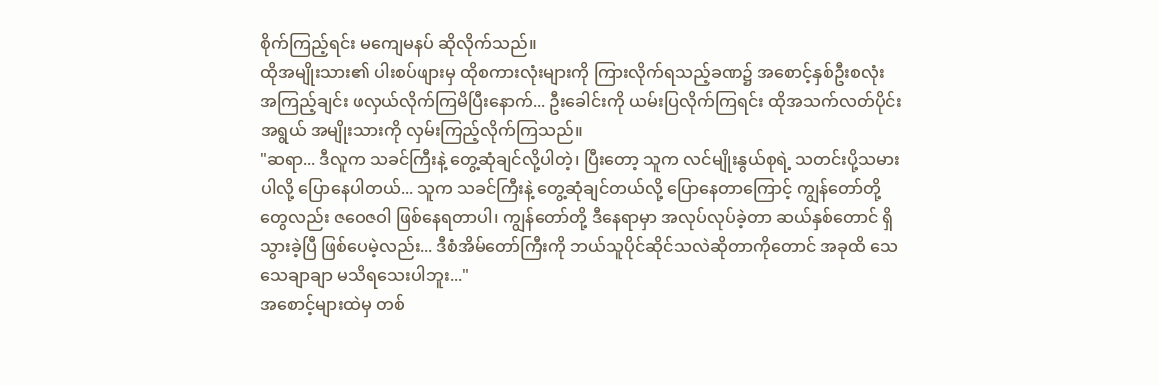စိုက်ကြည့်ရင်း မကျေမနပ် ဆိုလိုက်သည်။
ထိုအမျိုးသား၏ ပါးစပ်ဖျားမှ ထိုစကားလုံးများကို ကြားလိုက်ရသည့်ခဏ၌ အစောင့်နှစ်ဦးစလုံး အကြည့်ချင်း ဖလှယ်လိုက်ကြမိပြီးနောက်... ဦးခေါင်းကို ယမ်းပြလိုက်ကြရင်း ထိုအသက်လတ်ပိုင်းအရွယ် အမျိုးသားကို လှမ်းကြည့်လိုက်ကြသည်။
"ဆရာ... ဒီလူက သခင်ကြီးနဲ့ တွေ့ဆုံချင်လို့ပါတဲ့၊ ပြီးတော့ သူက လင်မျိုးနွယ်စုရဲ့ သတင်းပို့သမားပါလို့ ပြောနေပါတယ်... သူက သခင်ကြီးနဲ့ တွေ့ဆုံချင်တယ်လို့ ပြောနေတာကြောင့် ကျွန်တော်တို့တွေလည်း ဇဝေဇဝါ ဖြစ်နေရတာပါ၊ ကျွန်တော်တို့ ဒီနေရာမှာ အလုပ်လုပ်ခဲ့တာ ဆယ်နှစ်တောင် ရှိသွားခဲ့ပြီ ဖြစ်ပေမဲ့လည်း... ဒီစံအိမ်တော်ကြီးကို ဘယ်သူပိုင်ဆိုင်သလဲဆိုတာကိုတောင် အခုထိ သေသေချာချာ မသိရသေးပါဘူး..."
အစောင့်များထဲမှ တစ်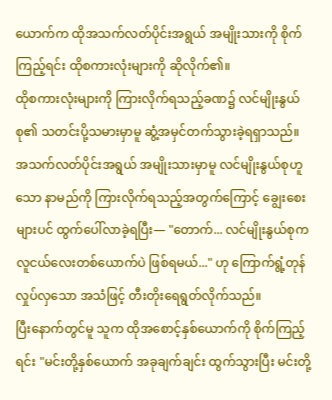ယောက်က ထိုအသက်လတ်ပိုင်းအရွယ် အမျိုးသားကို စိုက်ကြည့်ရင်း ထိုစကားလုံးများကို ဆိုလိုက်၏။
ထိုစကားလုံးများကို ကြားလိုက်ရသည့်ခဏ၌ လင်မျိုးနွယ်စု၏ သတင်းပို့သမားမှာမူ ဆွံ့အမှင်တက်သွားခဲ့ရရှာသည်။
အသက်လတ်ပိုင်းအရွယ် အမျိုးသားမှာမူ လင်မျိုးနွယ်စုဟူသော နာမည်ကို ကြားလိုက်ရသည့်အတွက်ကြောင့် ချွေးစေးများပင် ထွက်ပေါ်လာခဲ့ရပြီး— "တောက်... လင်မျိုးနွယ်စုက လူငယ်လေးတစ်ယောက်ပဲ ဖြစ်ရမယ်..." ဟု ကြောက်ရွံ့တုန်လှုပ်လှသော အသံဖြင့် တီးတိုးရေရွတ်လိုက်သည်။
ပြီးနောက်တွင်မူ သူက ထိုအစောင့်နှစ်ယောက်ကို စိုက်ကြည့်ရင်း "မင်းတို့နှစ်ယောက် အခုချက်ချင်း ထွက်သွားပြီး မင်းတို့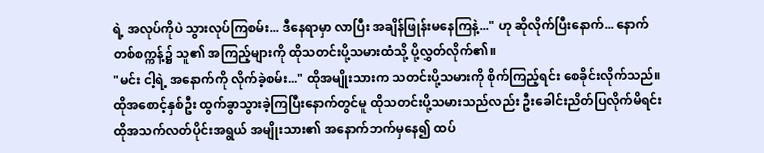ရဲ့ အလုပ်ကိုပဲ သွားလုပ်ကြစမ်း... ဒီနေရာမှာ လာပြီး အချိန်ဖြုန်းမနေကြနဲ့..." ဟု ဆိုလိုက်ပြီးနောက်... နောက်တစ်စက္ကန့်၌ သူ၏ အကြည့်များကို ထိုသတင်းပို့သမားထံသို့ ပို့လွှတ်လိုက်၏။
"မင်း ငါ့ရဲ့ အနောက်ကို လိုက်ခဲ့စမ်း..." ထိုအမျိုးသားက သတင်းပို့သမားကို စိုက်ကြည့်ရင်း စေခိုင်းလိုက်သည်။
ထိုအစောင့်နှစ်ဦး ထွက်ခွာသွားခဲ့ကြပြီးနောက်တွင်မူ ထိုသတင်းပို့သမားသည်လည်း ဦးခေါင်းညိတ်ပြလိုက်မိရင်း ထိုအသက်လတ်ပိုင်းအရွယ် အမျိုးသား၏ အနောက်ဘက်မှနေ၍ ထပ်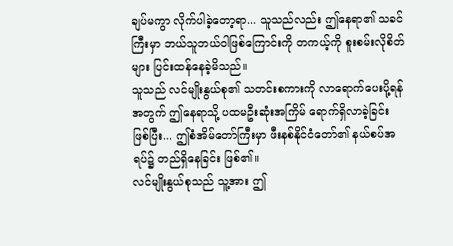ချပ်မကွာ လိုက်ပါခဲ့တော့ရာ... သူသည်လည်း ဤနေရာ၏ သခင်ကြီးမှာ ဘယ်သူဘယ်ဝါဖြစ်ကြောင်းကို တကယ့်ကို စူးစမ်းလိုစိတ်များ ပြင်းထန်နေခဲ့မိသည်။
သူသည် လင်မျိုးနွယ်စု၏ သတင်းစကားကို လာရောက်ပေးပို့ရန်အတွက် ဤနေရာသို့ ပထမဦးဆုံးအကြိမ် ရောက်ရှိလာခဲ့ခြင်း ဖြစ်ပြီး... ဤစံအိမ်တော်ကြီးမှာ ဖီးနစ်နိုင်ငံတော်၏ နယ်စပ်အရပ်၌ တည်ရှိနေခြင်း ဖြစ်၏။
လင်မျိုးနွယ်စုသည် သူ့အား ဤ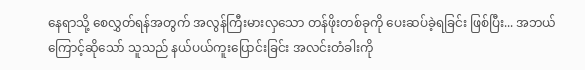နေရာသို့ စေလွှတ်ရန်အတွက် အလွန်ကြီးမားလှသော တန်ဖိုးတစ်ခုကို ပေးဆပ်ခဲ့ရခြင်း ဖြစ်ပြီး... အဘယ်ကြောင့်ဆိုသော် သူသည် နယ်ပယ်ကူးပြောင်းခြင်း အလင်းတံခါးကို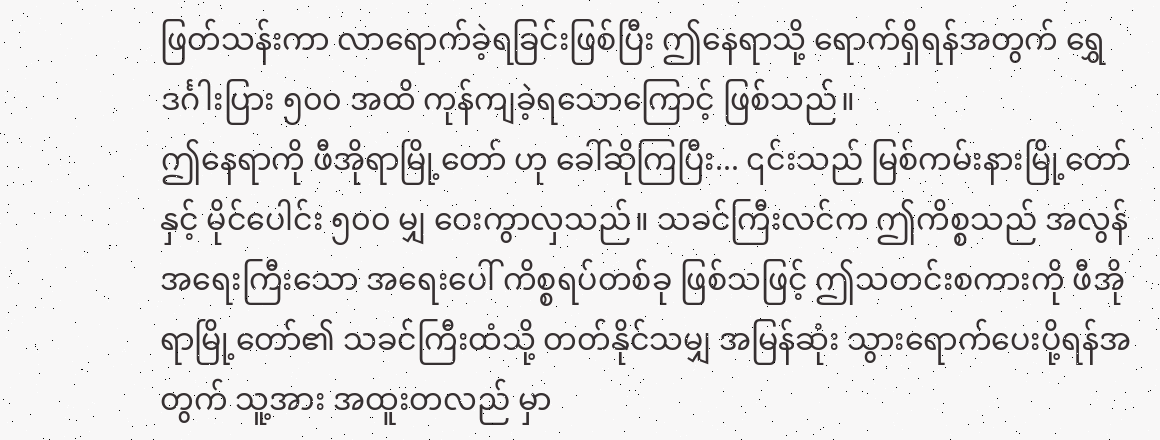ဖြတ်သန်းကာ လာရောက်ခဲ့ရခြင်းဖြစ်ပြီး ဤနေရာသို့ ရောက်ရှိရန်အတွက် ရွှေဒင်္ဂါးပြား ၅၀၀ အထိ ကုန်ကျခဲ့ရသောကြောင့် ဖြစ်သည်။
ဤနေရာကို ဖီအိုရာမြို့တော် ဟု ခေါ်ဆိုကြပြီး... ၎င်းသည် မြစ်ကမ်းနားမြို့တော်နှင့် မိုင်ပေါင်း ၅၀၀ မျှ ဝေးကွာလှသည်။ သခင်ကြီးလင်က ဤကိစ္စသည် အလွန်အရေးကြီးသော အရေးပေါ် ကိစ္စရပ်တစ်ခု ဖြစ်သဖြင့် ဤသတင်းစကားကို ဖီအိုရာမြို့တော်၏ သခင်ကြီးထံသို့ တတ်နိုင်သမျှ အမြန်ဆုံး သွားရောက်ပေးပို့ရန်အတွက် သူ့အား အထူးတလည် မှာ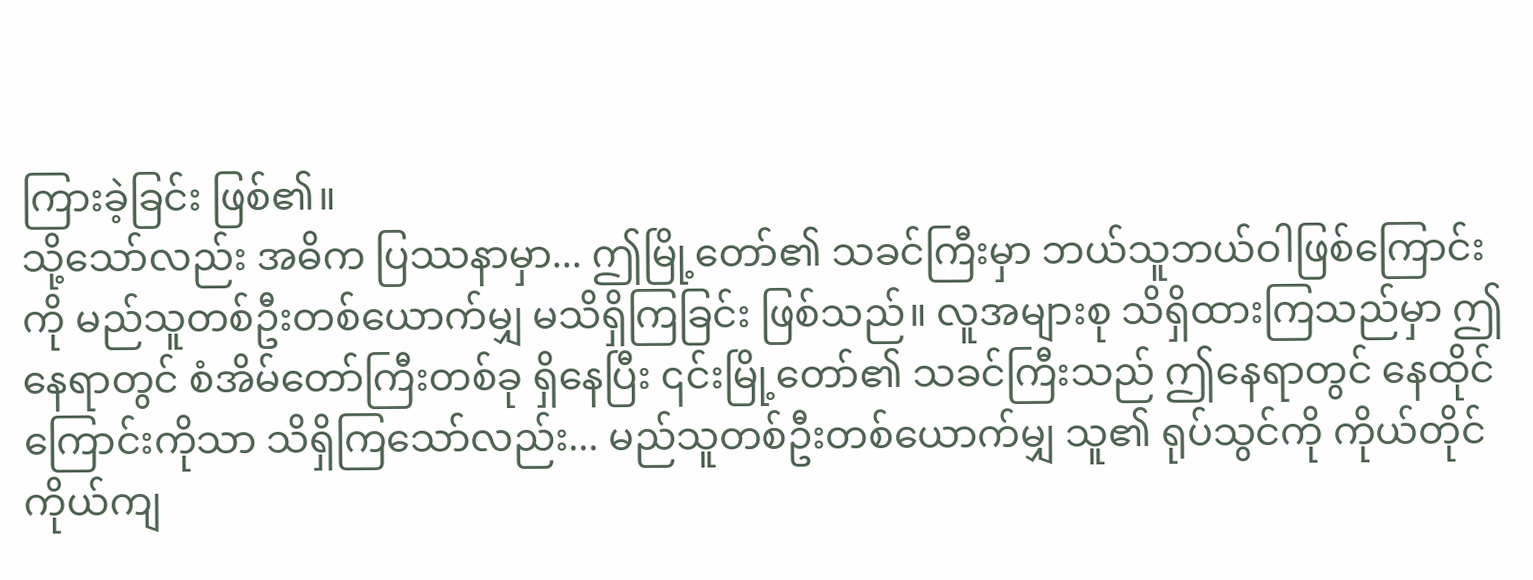ကြားခဲ့ခြင်း ဖြစ်၏။
သို့သော်လည်း အဓိက ပြဿနာမှာ... ဤမြို့တော်၏ သခင်ကြီးမှာ ဘယ်သူဘယ်ဝါဖြစ်ကြောင်းကို မည်သူတစ်ဦးတစ်ယောက်မျှ မသိရှိကြခြင်း ဖြစ်သည်။ လူအများစု သိရှိထားကြသည်မှာ ဤနေရာတွင် စံအိမ်တော်ကြီးတစ်ခု ရှိနေပြီး ၎င်းမြို့တော်၏ သခင်ကြီးသည် ဤနေရာတွင် နေထိုင်ကြောင်းကိုသာ သိရှိကြသော်လည်း... မည်သူတစ်ဦးတစ်ယောက်မျှ သူ၏ ရုပ်သွင်ကို ကိုယ်တိုင်ကိုယ်ကျ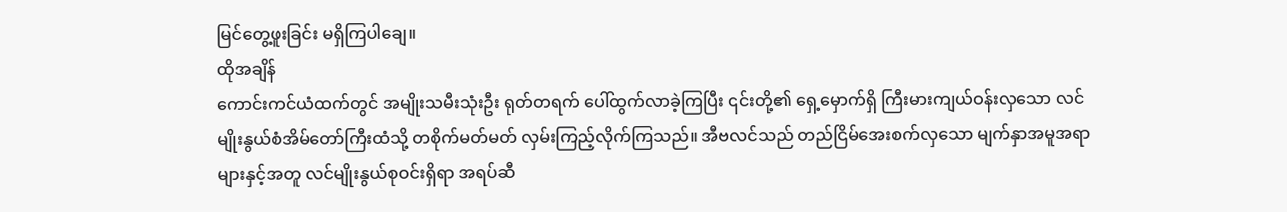မြင်တွေ့ဖူးခြင်း မရှိကြပါချေ။
ထိုအချိန်
ကောင်းကင်ယံထက်တွင် အမျိုးသမီးသုံးဦး ရုတ်တရက် ပေါ်ထွက်လာခဲ့ကြပြီး ၎င်းတို့၏ ရှေ့မှောက်ရှိ ကြီးမားကျယ်ဝန်းလှသော လင်မျိုးနွယ်စံအိမ်တော်ကြီးထံသို့ တစိုက်မတ်မတ် လှမ်းကြည့်လိုက်ကြသည်။ အီဗလင်သည် တည်ငြိမ်အေးစက်လှသော မျက်နှာအမူအရာများနှင့်အတူ လင်မျိုးနွယ်စုဝင်းရှိရာ အရပ်ဆီ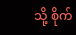သို့ စိုက်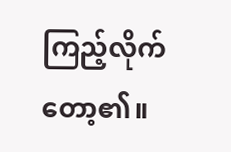ကြည့်လိုက်တော့၏။